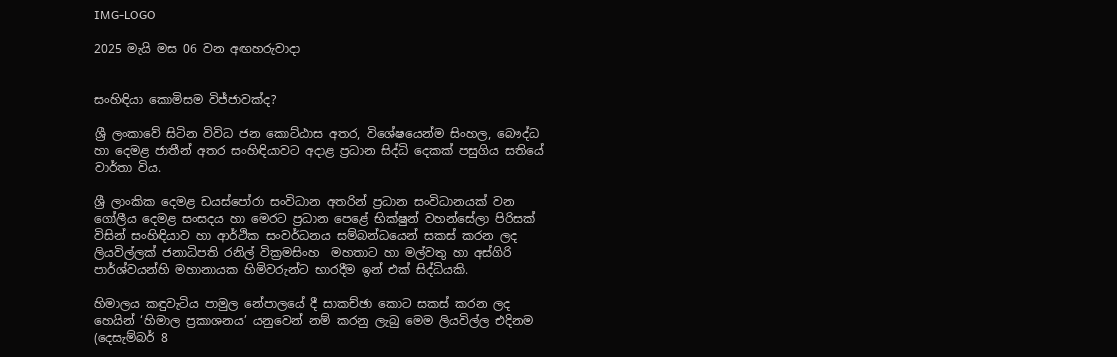IMG-LOGO

2025 මැයි මස 06 වන අඟහරුවාදා


සංහිඳියා කොමිසම විජ්ජාවක්ද?

ශ්‍රී ලංකාවේ සිටින විවිධ ජන කොට්ඨාස අතර, විශේෂයෙන්ම සිංහල, බෞද්ධ හා දෙමළ ජාතීන් අතර සංහිඳියාවට අදාළ ප්‍රධාන සිද්ධි දෙකක් පසුගිය සතියේ වාර්තා විය.

ශ්‍රී ලාංකික දෙමළ ඩයස්පෝරා සංවිධාන අතරින් ප්‍රධාන සංවිධානයක් වන ගෝලීය දෙමළ සංසදය හා මෙරට ප්‍රධාන පෙළේ භික්ෂුන් වහන්සේලා පිරිසක් විසින් සංහිඳියාව හා ආර්ථික සංවර්ධනය සම්බන්ධයෙන් සකස් කරන ලද ලියවිල්ලක් ජනාධිපති රනිල් වික්‍රමසිංහ  මහතාට හා මල්වතු හා අස්ගිරි පාර්ශ්වයන්හි මහානායක හිමිවරුන්ට භාරදීම ඉන් එක් සිද්ධියකි.

හිමාලය කඳුවැටිය පාමුල නේපාලයේ දී සාකච්ඡා කොට සකස් කරන ලද හෙයින් ‘හිමාල ප්‍රකාශනය’ යනුවෙන් නම් කරනු ලැබු මෙම ලියවිල්ල එදිනම (දෙසැම්බර් 8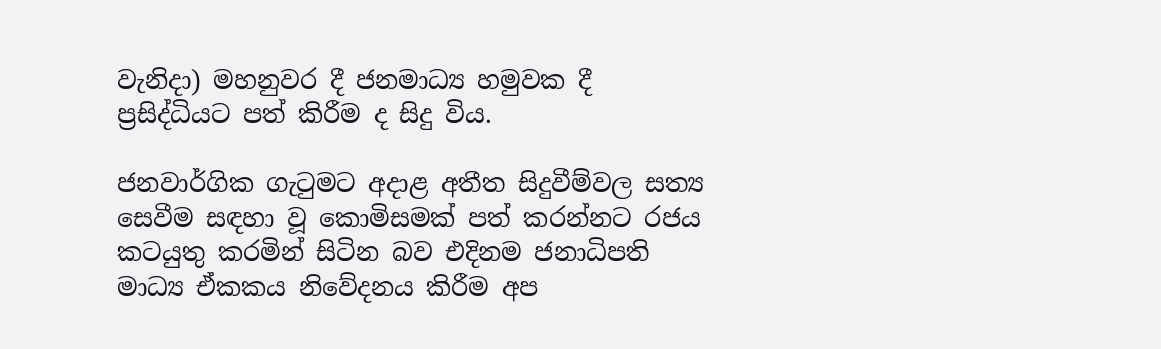වැනිදා) මහනුවර දී ජනමාධ්‍ය හමුවක දී ප්‍රසිද්ධියට පත් කිරීම ද සිදු විය.

ජනවාර්ගික ගැටුමට අදාළ අතීත සිදුවීම්වල සත්‍ය සෙවීම සඳහා වූ කොමිසමක් පත් කරන්නට රජය කටයුතු කරමින් සිටින බව එදිනම ජනාධිපති මාධ්‍ය ඒකකය නිවේදනය කිරීම අප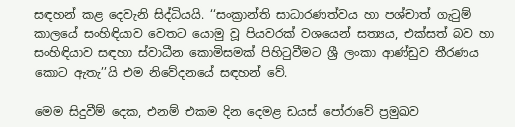සඳහන් කළ දෙවැනි සිද්ධියයි. ‘‘සංක්‍රාන්ති සාධාරණත්වය හා පශ්චාත් ගැටුම් කාලයේ සංහිඳියාව වෙතට යොමු වූ පියවරක් වශයෙන් සත්‍යය, එක්සත් බව හා සංහිඳියාව සඳහා ස්වාධීන කොමිසමක් පිහිටුවීමට ශ්‍රී ලංකා ආණ්ඩුව තීරණය කොට ඇතැ’’යි එම නිවේදනයේ සඳහන් වේ.

මෙම සිදුවීම් දෙක, එනම් එකම දින දෙමළ ඩයස් පෝරාවේ ප්‍රමුඛව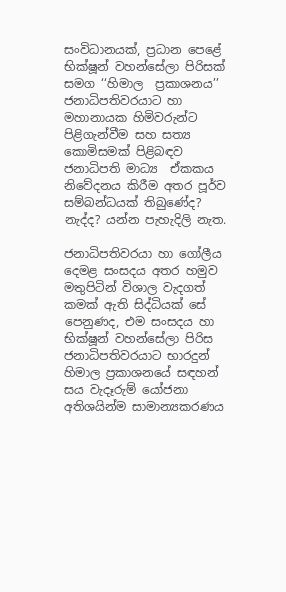සංවිධානයක්, ප්‍රධාන පෙළේ භික්ෂූන් වහන්සේලා පිරිසක් සමග ‘‘හිමාල  ප්‍රකාශනය’’ ජනාධිපතිවරයාට හා මහානායක හිමිවරුන්ට පිළිගැන්වීම සහ සත්‍ය කොමිසමක් පිළිබඳව ජනාධිපති මාධ්‍ය  ඒකකය නිවේදනය කිරීම අතර පූර්ව සම්බන්ධයක් තිබුණේද? නැද්ද? යන්න පැහැදිලි නැත.

ජනාධිපතිවරයා හා ගෝලීය දෙමළ සංසදය අතර හමුව මතුපිටින් විශාල වැදගත් කමක් ඇති සිද්ධියක් සේ පෙනුණද, එම සංසදය හා භික්ෂූන් වහන්සේලා පිරිස ජනාධිපතිවරයාට භාරදුන් හිමාල ප්‍රකාශනයේ සඳහන් සය වැදෑරුම් යෝජනා අතිශයින්ම සාමාන්‍යකරණය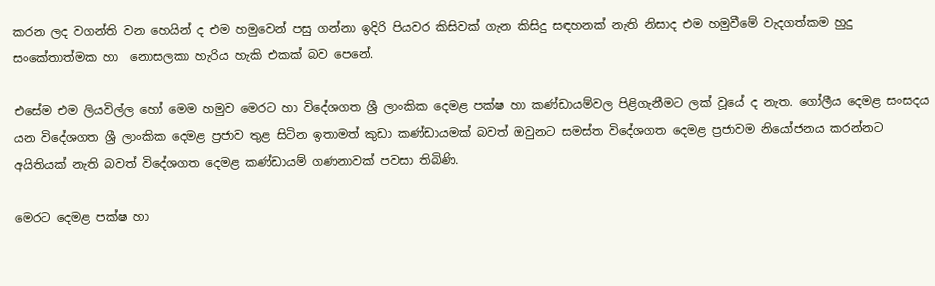කරන ලද වගන්ති වන හෙයින් ද එම හමුවෙන් පසු ගන්නා ඉදිරි පියවර කිසිවක් ගැන කිසිදු සඳහනක් නැති නිසාද එම හමුවීමේ වැදගත්කම හුදු සංකේතාත්මක හා  නොසලකා හැරිය හැකි එකක් බව පෙනේ.

එසේම එම ලියවිල්ල හෝ මෙම හමුව මෙරට හා විදේශගත ශ්‍රී ලාංකික දෙමළ පක්ෂ හා කණ්ඩායම්වල පිළිගැනීමට ලක් වූයේ ද නැත. ගෝලීය දෙමළ සංසදය යන විදේශගත ශ්‍රී ලාංකික දෙමළ ප්‍රජාව තුළ සිටින ඉතාමත් කුඩා කණ්ඩායමක් බවත් ඔවුනට සමස්ත විදේශගත දෙමළ ප්‍රජාවම නියෝජනය කරන්නට අයිතියක් නැති බවත් විදේශගත දෙමළ කණ්ඩායම් ගණනාවක් පවසා තිබිණි.

මෙරට දෙමළ පක්ෂ හා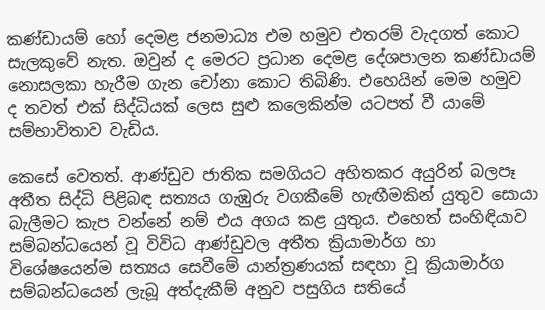කණ්ඩායම් හෝ දෙමළ ජනමාධ්‍ය එම හමුව එතරම් වැදගත් කොට සැලකුවේ නැත. ඔවුන් ද මෙරට ප්‍රධාන දෙමළ දේශපාලන කණ්ඩායම් නොසලකා හැරීම ගැන චෝනා කොට තිබිණි. එහෙයින් මෙම හමුව ද තවත් එක් සිද්ධියක් ලෙස සුළු කලෙකින්ම යටපත් වී යාමේ සම්භාවිතාව වැඩිය.

කෙසේ වෙතත්. ආණ්ඩුව ජාතික සමගියට අහිතකර අයුරින් බලපෑ අතීත සිද්ධි පිළිබඳ සත්‍යය ගැඹුරු වගකීමේ හැඟීමකින් යුතුව සොයා බැලීමට කැප වන්නේ නම් එය අගය කළ යුතුය. එහෙත් සංහිඳියාව සම්බන්ධයෙන් වූ විවිධ ආණ්ඩුවල අතීත ක්‍රියාමාර්ග හා විශේෂයෙන්ම සත්‍යය සෙවීමේ යාන්ත්‍රණයක් සඳහා වූ ක්‍රියාමාර්ග සම්බන්ධයෙන් ලැබූ අත්දැකීම් අනුව පසුගිය සතියේ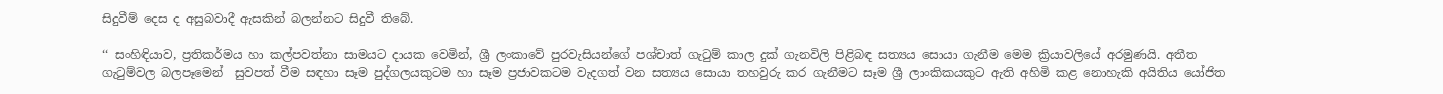සිදුවීම් දෙස ද අසුබවාදී ඇසකින් බලන්නට සිදුවී තිබේ.

‘‘ සංහිඳියාව, ප්‍රතිකර්මය හා කල්පවත්නා සාමයට දායක වෙමින්, ශ්‍රී ලංකාවේ පුරවැසියන්ගේ පශ්චාත් ගැටුම් කාල දුක් ගැනවිලි පිළිබඳ සත්‍යය සොයා ගැනීම මෙම ක්‍රියාවලියේ අරමුණයි. අතීත ගැටුම්වල බලපෑමෙන්  සුවපත් වීම සඳහා සෑම පුද්ගලයකුටම හා සෑම ප්‍රජාවකටම වැදගත් වන සත්‍යය සොයා තහවුරු කර ගැනීමට සෑම ශ්‍රී ලාංකිකයකුට ඇති අහිමි කළ නොහැකි අයිතිය යෝජිත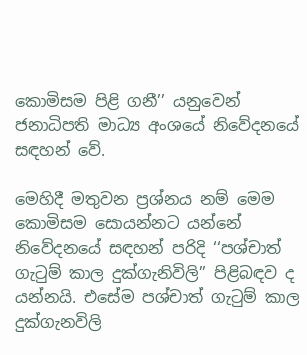කොමිසම පිළි ගනී’’ යනුවෙන් ජනාධිපති මාධ්‍ය අංශයේ නිවේදනයේ සඳහන් වේ.

මෙහිදී මතුවන ප්‍රශ්නය නම් මෙම කොමිසම සොයන්නට යන්නේ නිවේදනයේ සඳහන් පරිදි ‘‘පශ්චාත් ගැටුම් කාල දුක්ගැනිවිලි’’ පිළිබඳව ද යන්නයි. එසේම පශ්චාත් ගැටුම් කාල දුක්ගැනවිලි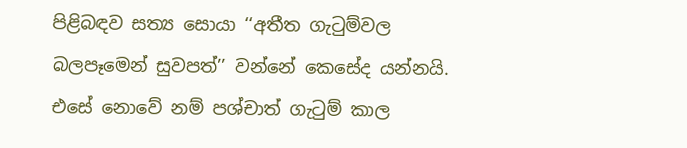පිළිබඳව සත්‍ය සොයා ‘‘අතීත ගැටුම්වල බලපෑමෙන් සුවපත්’’ වන්නේ කෙසේද යන්නයි. එසේ නොවේ නම් පශ්චාත් ගැටුම් කාල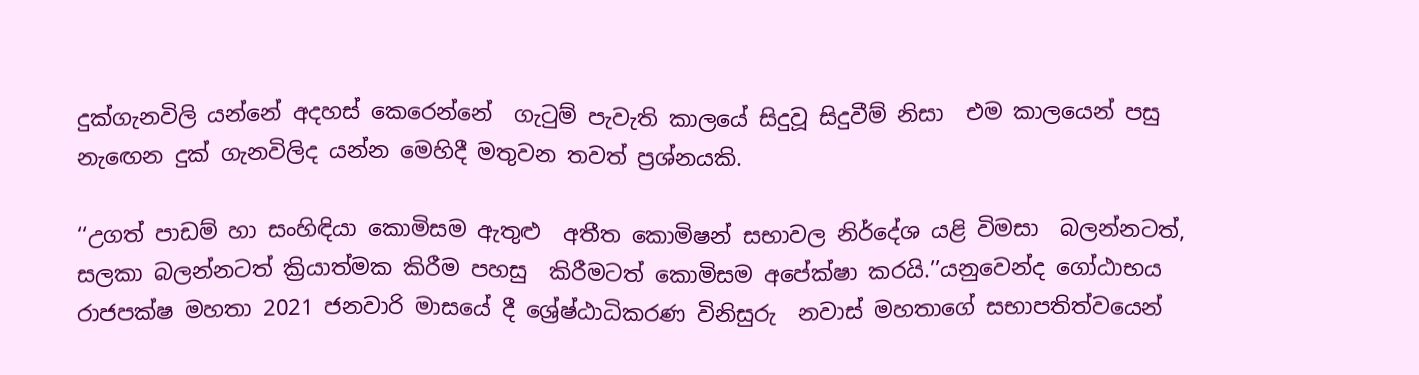දුක්ගැනවිලි යන්නේ අදහස් කෙරෙන්නේ  ගැටුම් පැවැති කාලයේ සිදුවූ සිදුවීම් නිසා  එම කාලයෙන් පසු නැඟෙන දුක් ගැනවිලිද යන්න මෙහිදී මතුවන තවත් ප්‍රශ්නයකි.

‘‘උගත් පාඩම් හා සංහිඳියා කොමිසම ඇතුළු  අතීත කොමිෂන් සභාවල නිර්දේශ යළි විමසා  බලන්නටත්, සලකා බලන්නටත් ක්‍රියාත්මක කිරීම පහසු  කිරීමටත් කොමිසම අපේක්ෂා කරයි.’’යනුවෙන්ද ගෝඨාභය රාජපක්ෂ මහතා 2021 ජනවාරි මාසයේ දී ශ්‍රේෂ්ඨාධිකරණ විනිසුරු  නවාස් මහතාගේ සභාපතිත්වයෙන්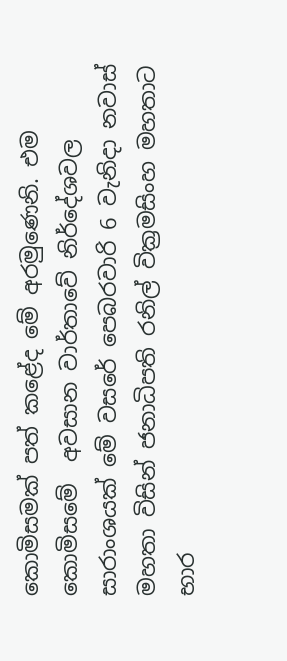කොමිසමක් පත් කළේද මේ අරමුණෙනි. එම කොමිසමේ  අවසාන වාර්තාවේ නිර්දේශවල සාරාංශයක් මේ වසරේ පෙබරවාරි 6 වැනිදා නවාස්  මහතා විසින් ජනාධිපති රනිල් වික්‍රමසිංහ මහතාට භාර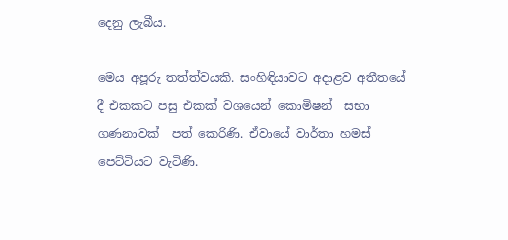දෙනු ලැබීය.

මෙය අපූරු තත්ත්වයකි. සංහිඳියාවට අදාළව අතීතයේ දී එකකට පසු එකක් වශයෙන් කොමිෂන්  සභා ගණනාවක්  පත් කෙරිණි. ඒවායේ වාර්තා හමස් පෙට්ටියට වැටිණි.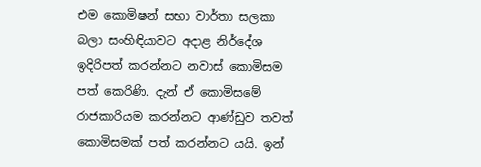එම කොමිෂන් සභා වාර්තා සලකා බලා සංහිඳියාවට අදාළ නිර්දේශ ඉදිරිපත් කරන්නට නවාස් කොමිසම පත් කෙරිණි. දැන් ඒ කොමිසමේ රාජකාරියම කරන්නට ආණ්ඩුව තවත් කොමිසමක් පත් කරන්නට යයි. ඉන්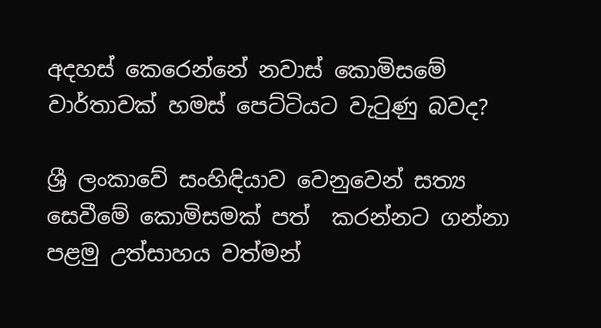අදහස් කෙරෙන්නේ නවාස් කොමිසමේ වාර්තාවක් හමස් පෙට්ටියට වැටුණු බවද?

ශ්‍රී ලංකාවේ සංහිඳියාව වෙනුවෙන් සත්‍ය සෙවීමේ කොමිසමක් පත්  කරන්නට ගන්නා පළමු උත්සාහය වත්මන්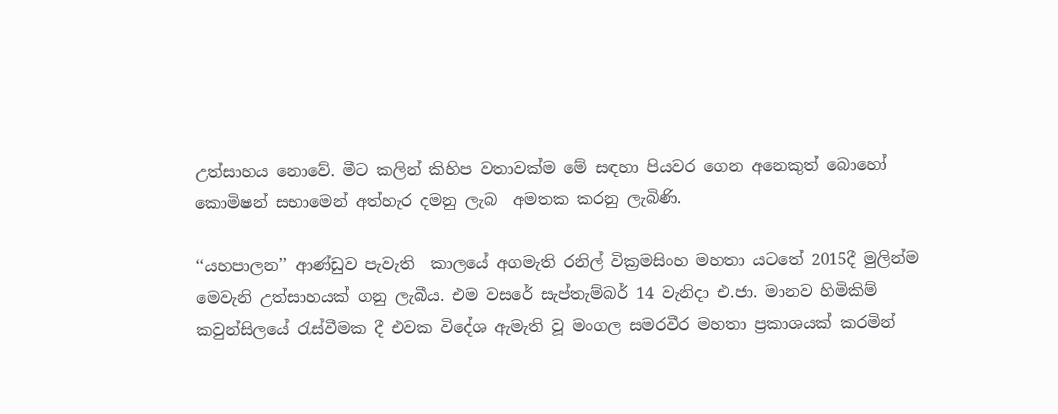උත්සාහය නොවේ. මීට කලින් කිහිප වතාවක්ම මේ සඳහා පියවර ගෙන අනෙකුත් බොහෝ කොමිෂන් සභාමෙන් අත්හැර දමනු ලැබ  අමතක කරනු ලැබිණි.

‘‘යහපාලන’’ ආණ්ඩුව පැවැති  කාලයේ අගමැති රනිල් වික්‍රමසිංහ මහතා යටතේ 2015දී මුලින්ම මෙවැනි උත්සාහයක් ගනු ලැබීය. එම වසරේ සැප්තැම්බර් 14 වැනිදා එ.ජා. මානව හිමිකිම් කවුන්සිලයේ රැස්වීමක දී එවක විදේශ ඇමැති වූ මංගල සමරවීර මහතා ප්‍රකාශයක් කරමින්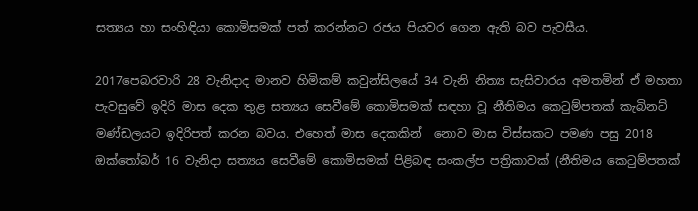සත්‍යය හා සංහිඳියා කොමිසමක් පත් කරන්නට රජය පියවර ගෙන ඇති බව පැවසීය.

2017පෙබරවාරි 28 වැනිදාද මානව හිමිකම් කවුන්සිලයේ 34 වැනි නිත්‍ය සැසිවාරය අමතමින් ඒ මහතා පැවසුවේ ඉදිරි මාස දෙක තුළ සත්‍යය සෙවීමේ කොමිසමක් සඳහා වූ නීතිමය කෙටුම්පතක් කැබිනට් මණ්ඩලයට ඉදිරිපත් කරන බවය. එහෙත් මාස දෙකකින්  නොව මාස විස්සකට පමණ පසු 2018 ඔක්තෝබර් 16 වැනිදා සත්‍යය සෙවීමේ කොමිසමක් පිළිබඳ සංකල්ප පත්‍රිකාවක් (නීතිමය කෙටුම්පතක්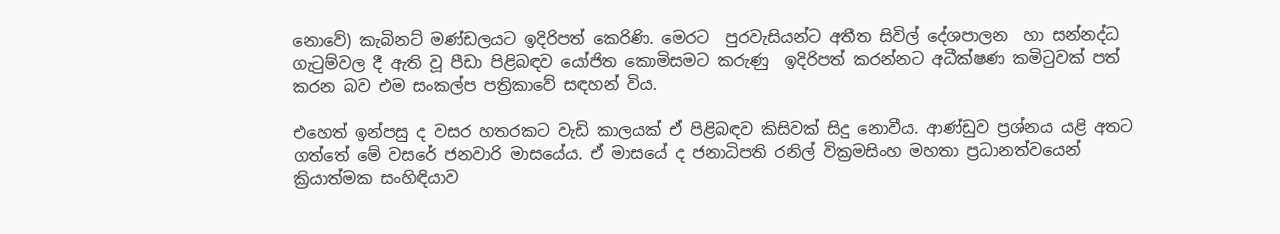නොවේ) කැබිනට් මණ්ඩලයට ඉදිරිපත් කෙරිණි. මෙරට  පුරවැසියන්ට අතීත සිවිල් දේශපාලන  හා සන්නද්ධ ගැටුම්වල දී ඇති වූ පීඩා පිළිබඳව යෝජිත කොමිසමට කරුණු  ඉදිරිපත් කරන්නට අධීක්ෂණ කමිටුවක් පත් කරන බව එම සංකල්ප පත්‍රිකාවේ සඳහන් විය.

එහෙත් ඉන්පසු ද වසර හතරකට වැඩි කාලයක් ඒ පිළිබඳව කිසිවක් සිදු නොවීය. ආණ්ඩුව ප්‍රශ්නය යළි අතට ගත්තේ මේ වසරේ ජනවාරි මාසයේය. ඒ මාසයේ ද ජනාධිපති රනිල් වික්‍රමසිංහ මහතා ප්‍රධානත්වයෙන් ක්‍රියාත්මක සංහිඳියාව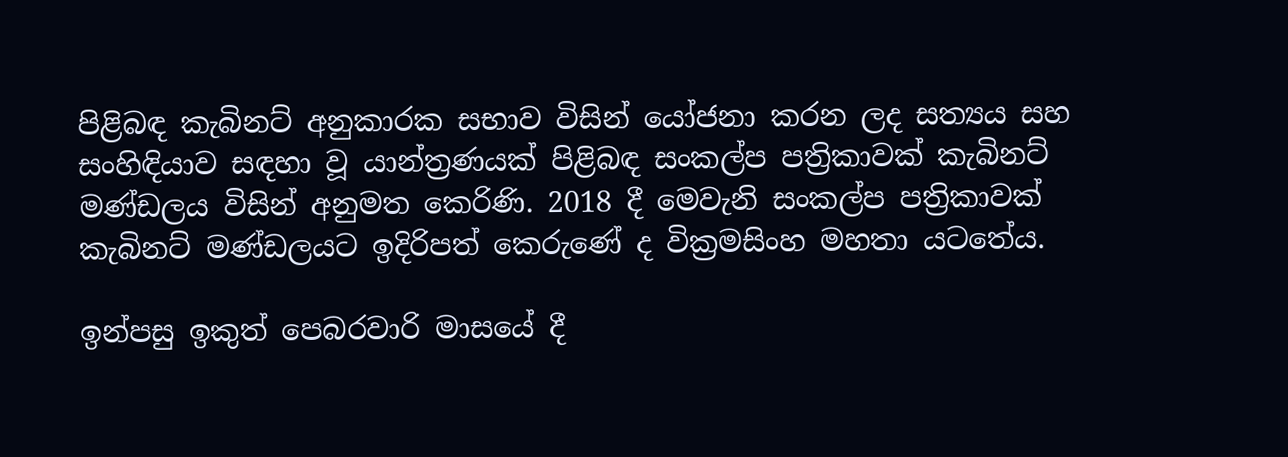පිළිබඳ කැබිනට් අනුකාරක සභාව විසින් යෝජනා කරන ලද සත්‍යය සහ සංහිඳියාව සඳහා වූ යාන්ත්‍රණයක් පිළිබඳ සංකල්ප පත්‍රිකාවක් කැබිනට් මණ්ඩලය විසින් අනුමත කෙරිණි. 2018 දී මෙවැනි සංකල්ප පත්‍රිකාවක් කැබිනට් මණ්ඩලයට ඉදිරිපත් කෙරුණේ ද වික්‍රමසිංහ මහතා යටතේය.

ඉන්පසු ඉකුත් පෙබරවාරි මාසයේ දී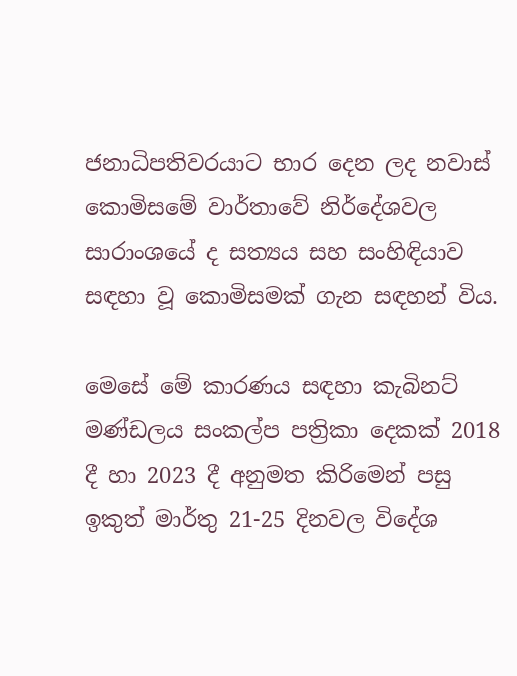ජනාධිපතිවරයාට භාර දෙන ලද නවාස් කොමිසමේ වාර්තාවේ නිර්දේශවල සාරාංශයේ ද සත්‍යය සහ සංහිඳියාව සඳහා වූ කොමිසමක් ගැන සඳහන් විය.

මෙසේ මේ කාරණය සඳහා කැබිනට් මණ්ඩලය සංකල්ප පත්‍රිකා දෙකක් 2018 දී හා 2023 දී අනුමත කිරිමෙන් පසු ඉකුත් මාර්තු 21-25 දිනවල විදේශ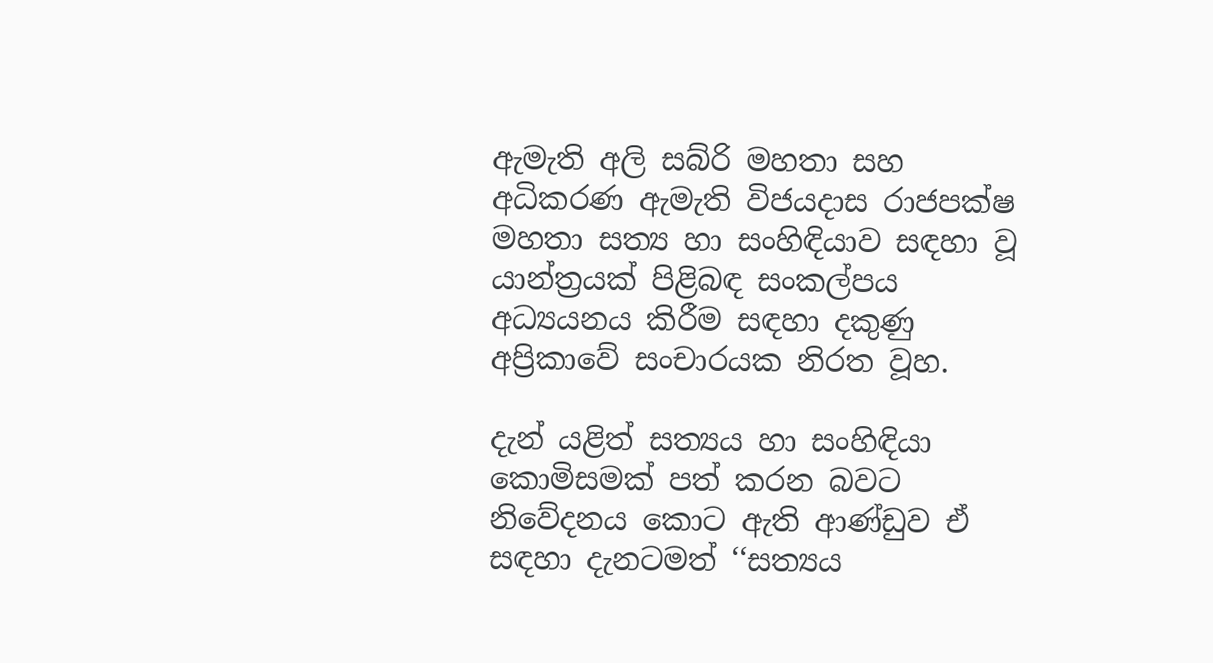ඇමැති අලි සබ්රි මහතා සහ අධිකරණ ඇමැති විජයදාස රාජපක්ෂ මහතා සත්‍ය හා සංහිඳියාව සඳහා වූ යාන්ත්‍රයක් පිළිබඳ සංකල්පය අධ්‍යයනය කිරීම සඳහා දකුණු අප්‍රිකාවේ සංචාරයක නිරත වූහ.

දැන් යළිත් සත්‍යය හා සංහිඳියා කොමිසමක් පත් කරන බවට නිවේදනය කොට ඇති ආණ්ඩුව ඒ සඳහා දැනටමත් ‘‘සත්‍යය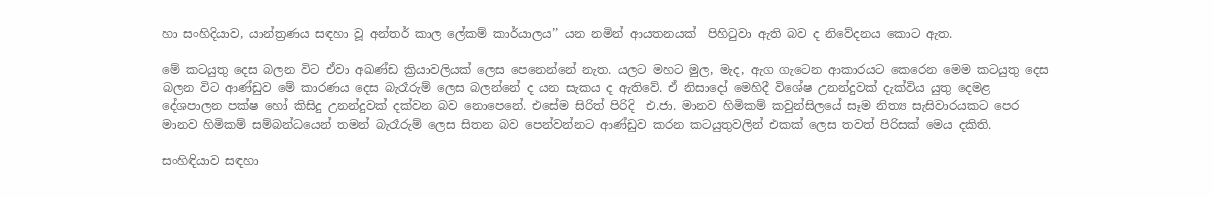හා සංහිදියාව, යාන්ත්‍රණය සඳහා වූ අන්තර් කාල ලේකම් කාර්යාලය’’ යන නමින් ආයතනයක්  පිහිටුවා ඇති බව ද නිවේදනය කොට ඇත.

මේ කටයුතු දෙස බලන විට ඒවා අඛණ්ඩ ක්‍රියාවලියක් ලෙස පෙනෙන්නේ නැත. යලට මහට මුල, මැද, ඇග ගැටෙන ආකාරයට කෙරෙන මෙම කටයුතු දෙස බලන විට ආණ්ඩුව මේ කාරණය දෙස බැරෑරුම් ලෙස බලන්නේ ද යන සැකය ද ඇතිවේ. ඒ නිසාදෝ මෙහිදී විශේෂ උනන්දුවක් දැක්විය යුතු දෙමළ දේශපාලන පක්ෂ හෝ කිසිදු උනන්දුවක් දක්වන බව නොපෙනේ. එසේම සිරිත් පිරිදි  එ.ජා. මානව හිමිකම් කවුන්සිලයේ සෑම නිත්‍ය සැසිවාරයකට පෙර  මානව හිමිකම් සම්බන්ධයෙන් තමන් බැරෑරුම් ලෙස සිතන බව පෙන්වන්නට ආණ්ඩුව කරන කටයුතුවලින් එකක් ලෙස තවත් පිරිසක් මෙය දකිති.

සංහිඳියාව සඳහා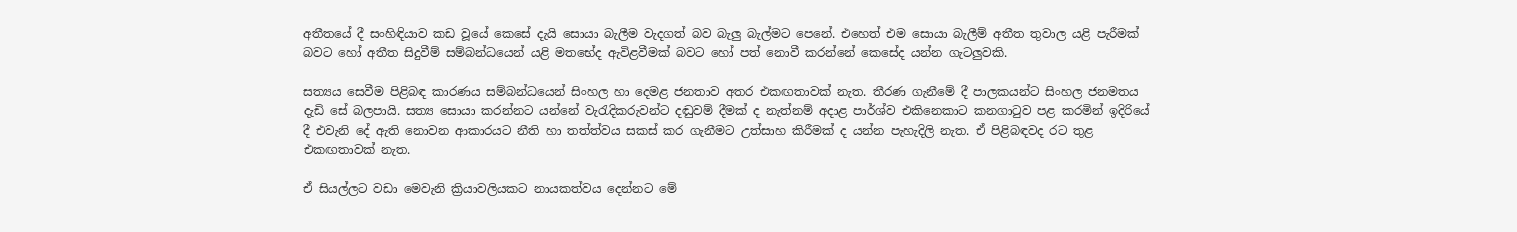අතීතයේ දී සංහිඳියාව කඩ වූයේ කෙසේ දැයි සොයා බැලීම වැදගත් බව බැලු බැල්මට පෙනේ. එහෙත් එම සොයා බැලීම් අතීත තුවාල යළි පැරීමක් බවට හෝ අතීත සිදුවීම් සම්බන්ධයෙන් යළි මතභේද ඇවිළවීමක් බවට හෝ පත් නොවී කරන්නේ කෙසේද යන්න ගැටලුවකි.

සත්‍යය සෙවීම පිළිබඳ කාරණය සම්බන්ධයෙන් සිංහල හා දෙමළ ජනතාව අතර එකඟතාවක් නැත. තීරණ ගැනීමේ දී පාලකයන්ට සිංහල ජනමතය දැඩි සේ බලපායි. සත්‍ය සොයා කරන්නට යන්නේ වැරැදිකරුවන්ට දඬුවම් දීමක් ද නැත්නම් අදාළ පාර්ශ්ව එකිනෙකාට කනගාටුව පළ කරමින් ඉදිරියේ දී එවැනි දේ ඇති නොවන ආකාරයට නීති හා තත්ත්වය සකස් කර ගැනීමට උත්සාහ කිරීමක් ද යන්න පැහැදිලි නැත. ඒ පිළිබඳවද රට තුළ එකඟතාවක් නැත.

ඒ සියල්ලට වඩා මෙවැනි ක්‍රියාවලියකට නායකත්වය දෙන්නට මේ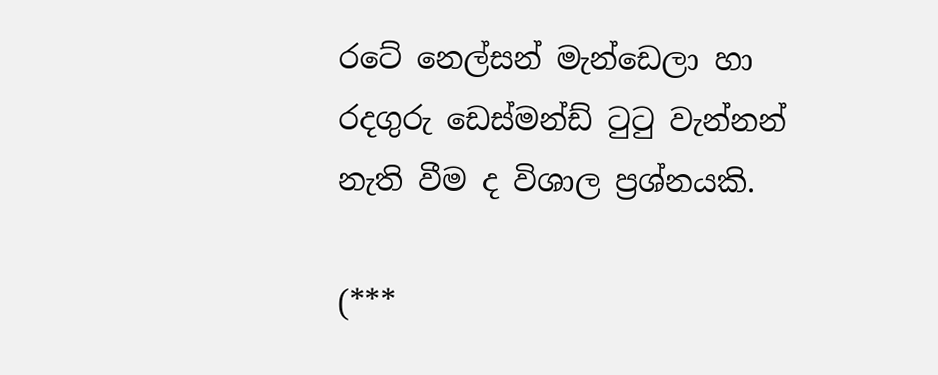රටේ නෙල්සන් මැන්ඩෙලා හා රදගුරු ඩෙස්මන්ඩ් ටුටු වැන්නන් නැති වීම ද විශාල ප්‍රශ්නයකි.

(***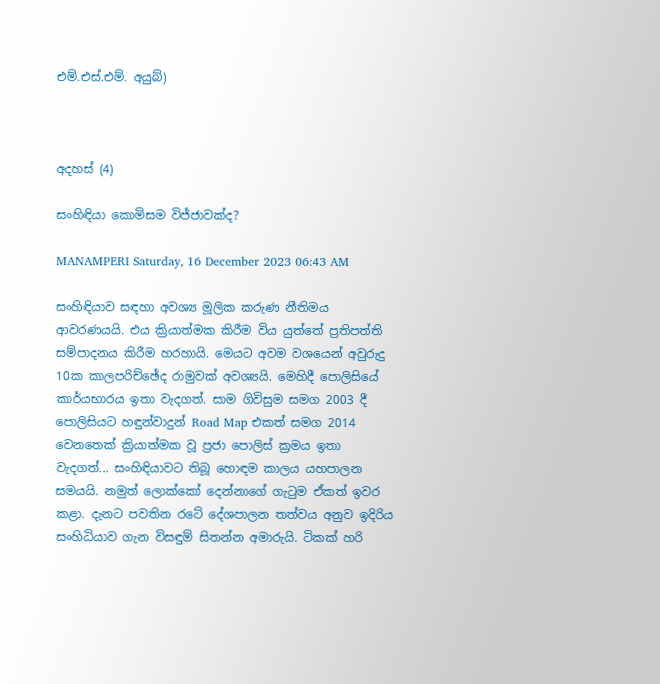එම්.එස්.එම්. අයුබ්)



අදහස් (4)

සංහිඳියා කොමිසම විජ්ජාවක්ද?

MANAMPERI Saturday, 16 December 2023 06:43 AM

සංහිඳියාව සඳහා අවශ්‍ය මූලික කරුණ නීතිමය ආවරණයයි. එය ක්‍රියාත්මක කිරීම විය යුත්තේ ප්‍රතිපත්ති සම්පාදනය කිරීම හරහායි. මෙයට අවම වශයෙන් අවුරුදු 10ක කාලපරිච්ඡේද රාමුවක් අවශ්‍යයි. මෙහිදී පොලිසියේ කාර්යභාරය ඉතා වැදගත්. සාම ගිවිසුම සමග 2003 දී පොලිසියට හඳුන්වාදුන් Road Map එකත් සමග 2014 වෙනතෙක් ක්‍රියාත්මක වූ ප්‍රජා පොලිස් ක්‍රමය ඉතා වැදගත්... සංහිඳියාවට තිබූ හොඳම කාලය යහපාලන සමයයි. නමුත් ලොක්කෝ දෙන්නාගේ ගැටුම ඒකත් ඉවර කළා. දැනට පවතින රටේ දේශපාලන තත්වය අනුව ඉදිරිය සංහිධියාව ගැන විසඳුම් සිතන්න අමාරුයි. ටිකක් හරි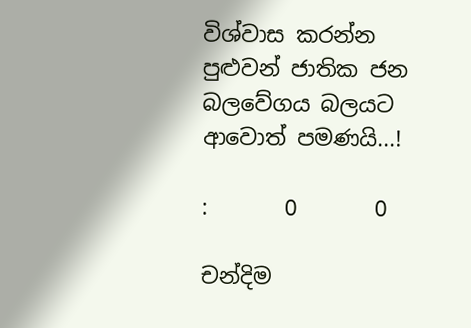විශ්වාස කරන්න පුළුවන් ජාතික ජන බලවේගය බලයට ආවොත් පමණයි...!

:       0       0

චන්දිම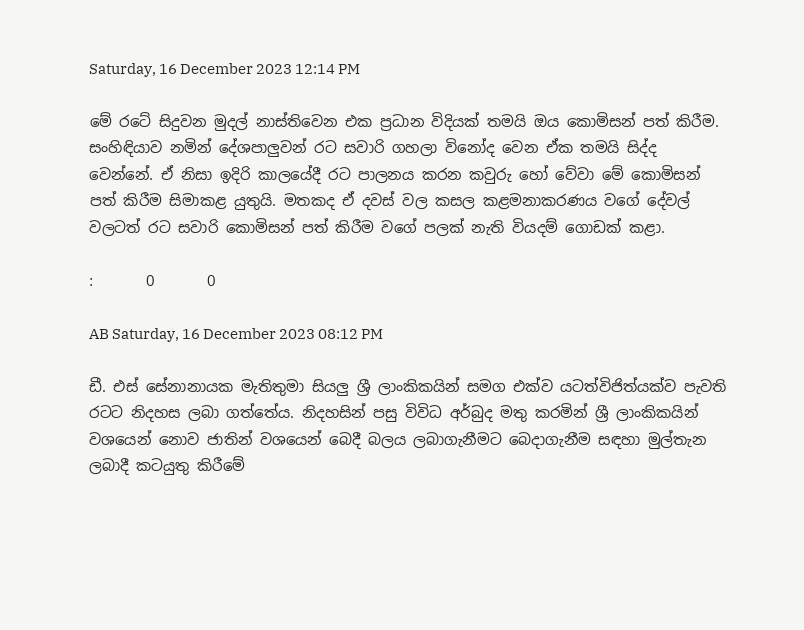Saturday, 16 December 2023 12:14 PM

මේ රටේ සිදුවන මුදල් නාස්තිවෙන එක ප්‍රධාන විදියක් තමයි ඔය කොමිසන් පත් කිරීම. සංහිඳියාව නමින් දේශපාලුවන් රට සවාරි ගහලා විනෝද වෙන ඒක තමයි සිද්ද වෙන්නේ. ඒ නිසා ඉදිරි කාලයේදී රට පාලනය කරන කවුරු හෝ වේවා මේ කොමිසන් පත් කිරීම සිමාකළ යුතුයි. මතකද ඒ දවස් වල කසල කළමනාකරණය වගේ දේවල් වලටත් රට සවාරි කොමිසන් පත් කිරීම වගේ පලක් නැති වියදම් ගොඩක් කළා.

:       0       0

AB Saturday, 16 December 2023 08:12 PM

ඩී. එස් සේනානායක මැතිතුමා සියලු ශ්‍රී ලාංකිකයින් සමග එක්ව යටත්විජිත්යක්ව පැවති රටට නිදහස ලබා ගත්තේය. නිදහසින් පසු විවිධ අර්බුද මතු කරමින් ශ්‍රී ලාංකිකයින් වශයෙන් නොව ජාතින් වශයෙන් බෙදී බලය ලබාගැනීමට බෙදාගැනීම සඳහා මුල්තැන ලබාදී කටයුතු කිරීමේ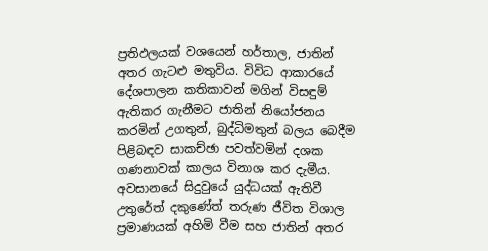ප්‍රතිඵලයක් වශයෙන් හර්තාල, ජාතින් අතර ගැටළු මතුවිය. විවිධ ආකාරයේ දේශපාලන කතිකාවන් මගින් විසඳුම් ඇතිකර ගැනීමට ජාතින් නියෝජනය කරමින් උගතුන්, බුද්ධිමතුන් බලය බෙදීම පිළිබඳව සාකච්ඡා පවත්වමින් දශක ගණනාවක් කාලය විනාශ කර දැමීය. අවසානයේ සිදුවුයේ යුද්ධයක් ඇතිවී උතුරේත් දකුණේත් තරුණ ජීවිත විශාල ප්‍රමාණයක් අහිමි වීම සහ ජාතින් අතර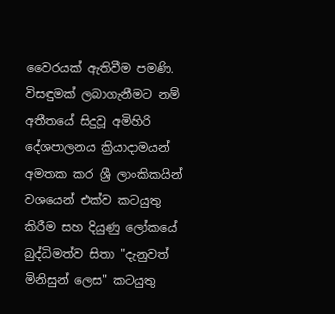වෛරයක් ඇතිවීම පමණි. විසඳුමක් ලබාගැනීමට නම් අතීතයේ සිදුවූ අමිහිරි දේශපාලනය ක්‍රියාදාමයන් අමතක කර ශ්‍රී ලාංකිකයින් වශයෙන් එක්ව කටයුතු කිරීම සහ දියුණු ලෝකයේ බුද්ධිමත්ව සිතා "දැනුවත් මිනිසුන් ලෙස" කටයුතු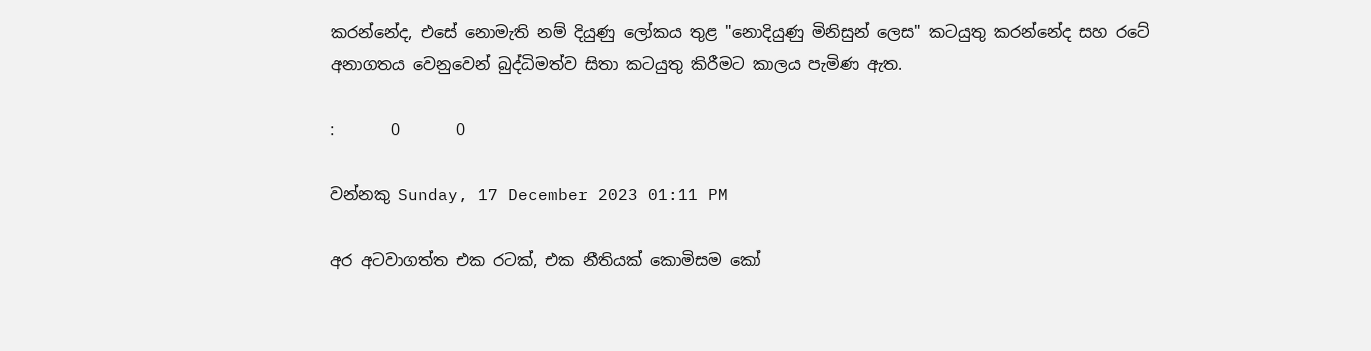කරන්නේද, එසේ නොමැති නම් දියුණු ලෝකය තුළ "නොදියුණු මිනිසුන් ලෙස" කටයුතු කරන්නේද සහ රටේ අනාගතය වෙනුවෙන් බුද්ධිමත්ව සිතා කටයුතු කිරීමට කාලය පැමිණ ඇත.

:       0       0

වන්නකු Sunday, 17 December 2023 01:11 PM

අර අටවාගත්ත එක රටක්, එක නීතියක් කොමිසම කෝ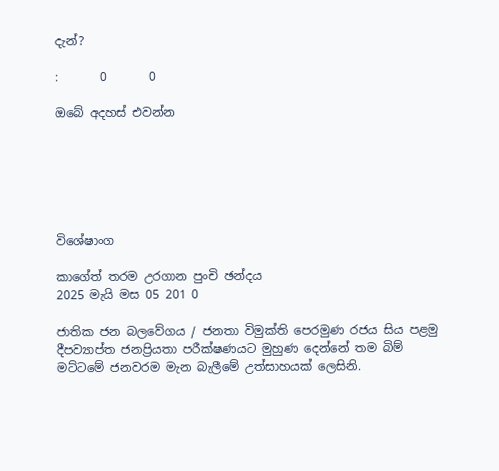දැන්?

:       0       0

ඔබේ අදහස් එවන්න






විශේෂාංග

කාගේත් තරම උරගාන පුංචි ඡන්දය
2025 මැයි මස 05 201 0

ජාතික ජන බලවේගය / ජනතා විමුක්ති පෙරමුණ රජය සිය පළමු දීපව්‍යාප්ත ජනප්‍රියතා පරීක්ෂණයට මුහුණ දෙන්නේ තම බිම් මට්ටමේ ජනවරම මැන බැලීමේ උත්සාහයක් ලෙසිනි.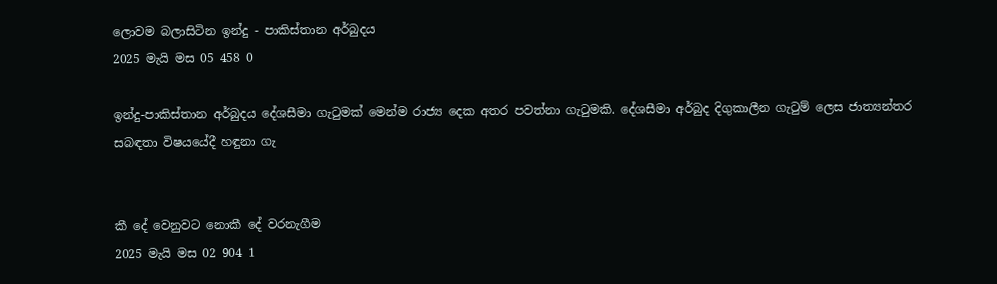ලොවම බලාසිටින ඉන්දු - පාකිස්තාන අර්බුදය
2025 මැයි මස 05 458 0

ඉන්දු-පාකිස්තාන අර්බුදය දේශසීමා ගැටුමක් මෙන්ම රාජ්‍ය දෙක අතර පවත්නා ගැටුමකි. දේශසීමා අර්බුද දිගුකාලීන ගැටුම් ලෙස ජාත්‍යන්තර සබඳතා විෂයයේදී හඳුනා ගැ


කී දේ වෙනුවට නොකී දේ වරනැගීම
2025 මැයි මස 02 904 1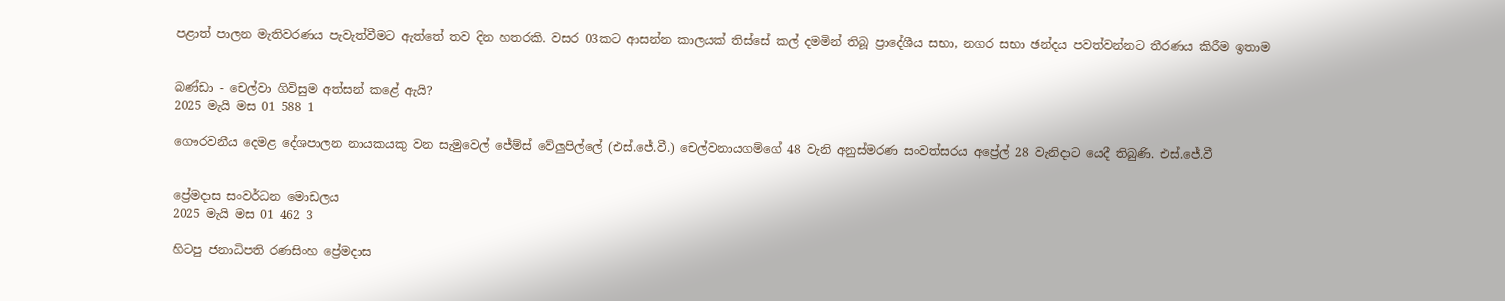පළාත් පාලන මැතිවරණය පැවැත්වීමට ඇත්තේ තව දින හතරකි. වසර 03කට ආසන්න කාලයක් තිස්සේ කල් දමමින් තිබූ ප්‍රාදේශීය සභා, නගර සභා ඡන්දය පවත්වන්නට තීරණය කිරීම ඉතාම


බණ්ඩා - චෙල්වා ගිවිසුම අත්සන් කළේ ඇයි?
2025 මැයි මස 01 588 1

ගෞරවනීය දෙමළ දේශපාලන නායකයකු වන සැමුවෙල් ජේම්ස් වේලුපිල්ලේ (එස්.ජේ.වී.) චෙල්වනායගම්ගේ 48 වැනි අනුස්මරණ සංවත්සරය අප්‍රේල් 28 වැනිදාට යෙදී තිබුණි. එස්.ජේ.වී


ප්‍රේමදාස සංවර්ධන මොඩලය
2025 මැයි මස 01 462 3

හිටපු ජනාධිපති රණසිංහ ප්‍රේමදාස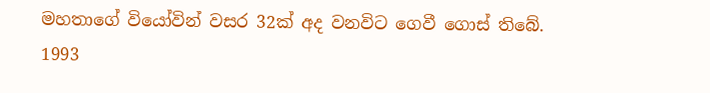මහතාගේ වියෝවින් වසර 32ක් අද වනවිට ගෙවී ගොස් තිබේ. 1993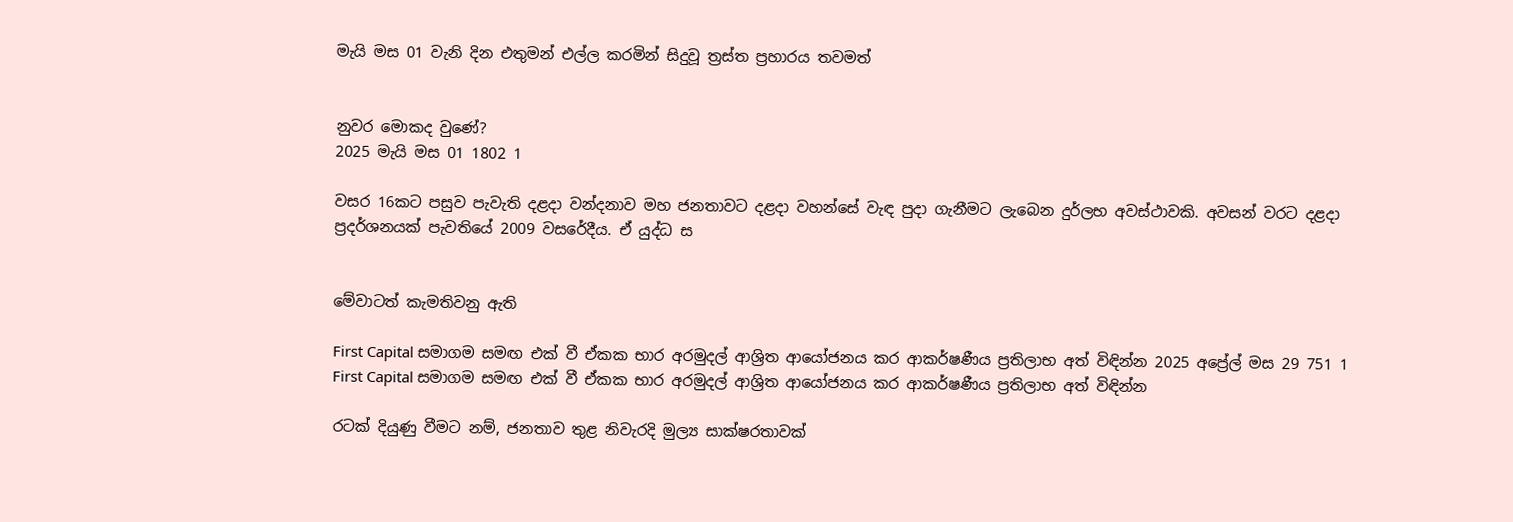මැයි මස 01 වැනි දින එතුමන් එල්ල කරමින් සිදුවූ ත්‍රස්ත ප්‍රහාරය තවමත්


නුවර මොකද වුණේ?
2025 මැයි මස 01 1802 1

වසර 16කට පසුව පැවැති දළදා වන්දනාව මහ ජනතාවට දළදා වහන්සේ වැඳ පුදා ගැනීමට ලැබෙන දුර්ලභ අවස්ථාවකි. අවසන් වරට දළදා ප්‍රදර්ශනයක් පැවතියේ 2009 වසරේදීය. ඒ යුද්ධ ස


මේවාටත් කැමතිවනු ඇති

First Capital සමාගම සමඟ එක් වී ඒකක භාර අරමුදල් ආශ්‍රිත ආයෝජනය කර ආකර්ෂණීය ප්‍රතිලාභ අත් විඳින්න 2025 අප්‍රේල් මස 29 751 1
First Capital සමාගම සමඟ එක් වී ඒකක භාර අරමුදල් ආශ්‍රිත ආයෝජනය කර ආකර්ෂණීය ප්‍රතිලාභ අත් විඳින්න

රටක් දියුණු වීමට නම්, ජනතාව තුළ නිවැරදි මුල්‍ය සාක්ෂරතාවක්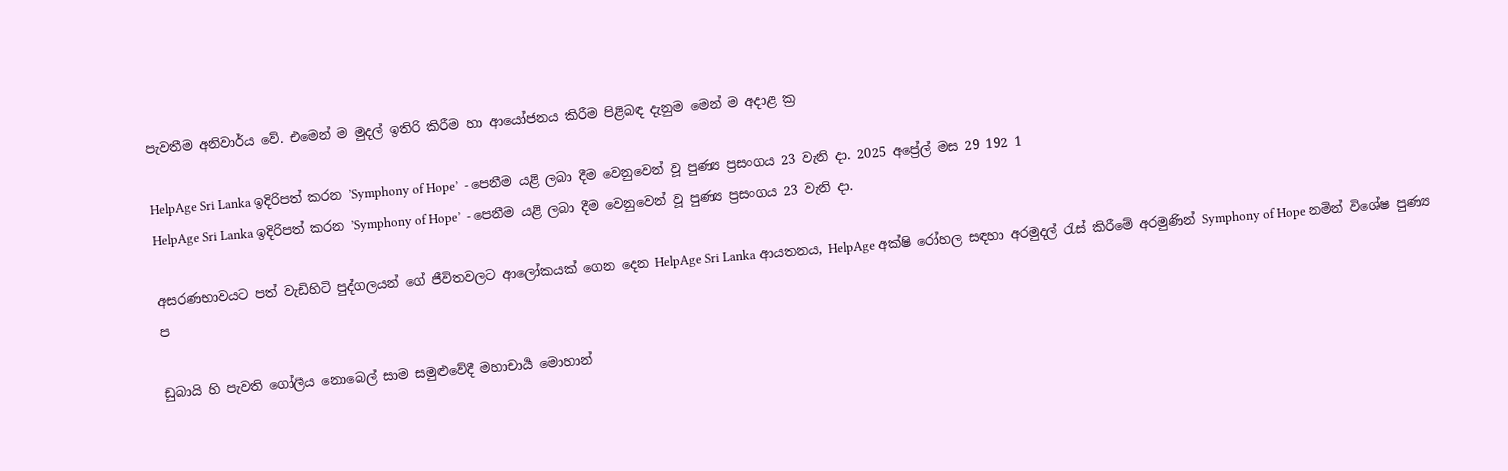පැවතීම අනිවාර්ය වේ. එමෙන් ම මුදල් ඉතිරි කිරීම හා ආයෝජනය කිරීම පිළිබඳ දැනුම මෙන් ම අදාළ ක්‍ර

HelpAge Sri Lanka ඉදිරිපත් කරන ’Symphony of Hope’  - පෙනීම යළි ලබා දීම වෙනුවෙන් වූ පුණ්‍ය ප්‍රසංගය 23 වැනි දා. 2025 අප්‍රේල් මස 29 192 1
HelpAge Sri Lanka ඉදිරිපත් කරන ’Symphony of Hope’  - පෙනීම යළි ලබා දීම වෙනුවෙන් වූ පුණ්‍ය ප්‍රසංගය 23 වැනි දා.

අසරණභාවයට පත් වැඩිහිටි පුද්ගලයන් ගේ ජීවිතවලට ආලෝකයක් ගෙන දෙන HelpAge Sri Lanka ආයතනය, HelpAge අක්ෂි රෝහල සඳහා අරමුදල් රැස් කිරීමේ අරමුණින් Symphony of Hope නමින් විශේෂ පුණ්‍ය ප

ඩුබායි හි පැවති ගෝලීය නොබෙල් සාම සමුළුවේදී මහාචාර්‍ය මොහාන්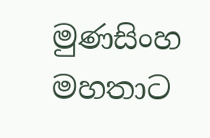මුණසිංහ මහතාට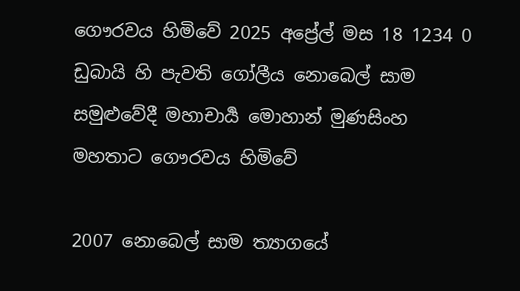ගෞරවය හිමිවේ 2025 අප්‍රේල් මස 18 1234 0
ඩුබායි හි පැවති ගෝලීය නොබෙල් සාම සමුළුවේදී මහාචාර්‍ය මොහාන් මුණසිංහ මහතාට ගෞරවය හිමිවේ

2007 නොබෙල් සාම ත්‍යාගයේ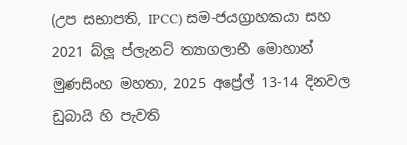(උප සභාපති, IPCC) සම-ජයග්‍රාහකයා සහ 2021 බ්ලූ ප්ලැනට් ත්‍යාගලාභී මොහාන් මුණසිංහ මහතා, 2025 අප්‍රේල් 13-14 දිනවල ඩුබායි හි පැවති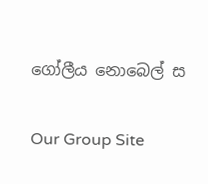ගෝලීය නොබෙල් ස

Our Group Site